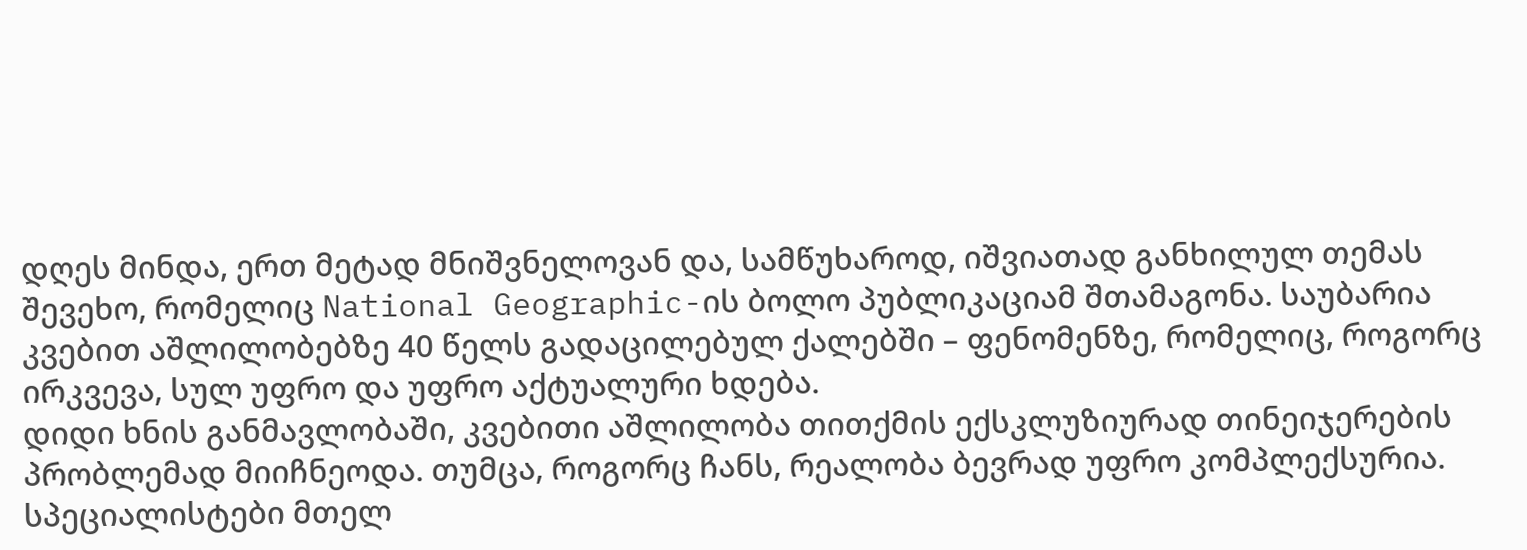დღეს მინდა, ერთ მეტად მნიშვნელოვან და, სამწუხაროდ, იშვიათად განხილულ თემას შევეხო, რომელიც National Geographic-ის ბოლო პუბლიკაციამ შთამაგონა. საუბარია კვებით აშლილობებზე 40 წელს გადაცილებულ ქალებში – ფენომენზე, რომელიც, როგორც ირკვევა, სულ უფრო და უფრო აქტუალური ხდება.
დიდი ხნის განმავლობაში, კვებითი აშლილობა თითქმის ექსკლუზიურად თინეიჯერების პრობლემად მიიჩნეოდა. თუმცა, როგორც ჩანს, რეალობა ბევრად უფრო კომპლექსურია. სპეციალისტები მთელ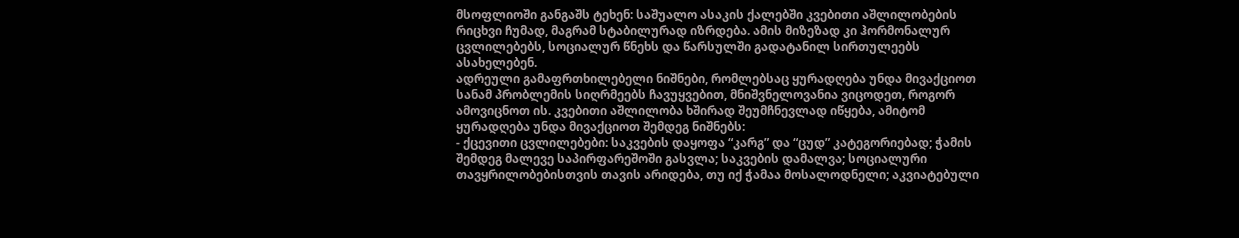მსოფლიოში განგაშს ტეხენ: საშუალო ასაკის ქალებში კვებითი აშლილობების რიცხვი ჩუმად, მაგრამ სტაბილურად იზრდება. ამის მიზეზად კი ჰორმონალურ ცვლილებებს, სოციალურ წნეხს და წარსულში გადატანილ სირთულეებს ასახელებენ.
ადრეული გამაფრთხილებელი ნიშნები, რომლებსაც ყურადღება უნდა მივაქციოთ
სანამ პრობლემის სიღრმეებს ჩავუყვებით, მნიშვნელოვანია ვიცოდეთ, როგორ ამოვიცნოთ ის. კვებითი აშლილობა ხშირად შეუმჩნევლად იწყება, ამიტომ ყურადღება უნდა მივაქციოთ შემდეგ ნიშნებს:
- ქცევითი ცვლილებები: საკვების დაყოფა “კარგ” და “ცუდ” კატეგორიებად; ჭამის შემდეგ მალევე საპირფარეშოში გასვლა; საკვების დამალვა; სოციალური თავყრილობებისთვის თავის არიდება, თუ იქ ჭამაა მოსალოდნელი; აკვიატებული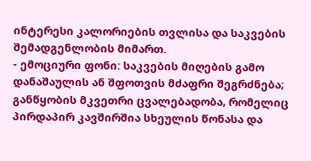ინტერესი კალორიების თვლისა და საკვების შემადგენლობის მიმართ.
- ემოციური ფონი: საკვების მიღების გამო დანაშაულის ან შფოთვის მძაფრი შეგრძნება; განწყობის მკვეთრი ცვალებადობა, რომელიც პირდაპირ კავშირშია სხეულის წონასა და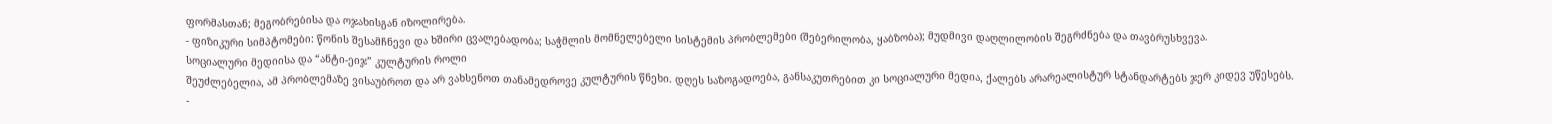ფორმასთან; მეგობრებისა და ოჯახისგან იზოლირება.
- ფიზიკური სიმპტომები: წონის შესამჩნევი და ხშირი ცვალებადობა; საჭმლის მომნელებელი სისტემის პრობლემები (შებერილობა, ყაბზობა); მუდმივი დაღლილობის შეგრძნება და თავბრუსხვევა.
სოციალური მედიისა და “ანტი-ეიჯ” კულტურის როლი
შეუძლებელია, ამ პრობლემაზე ვისაუბროთ და არ ვახსენოთ თანამედროვე კულტურის წნეხი. დღეს საზოგადოება, განსაკუთრებით კი სოციალური მედია, ქალებს არარეალისტურ სტანდარტებს ჯერ კიდევ უწესებს.
-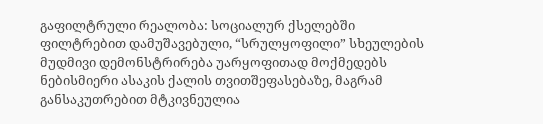გაფილტრული რეალობა: სოციალურ ქსელებში ფილტრებით დამუშავებული, “სრულყოფილი” სხეულების მუდმივი დემონსტრირება უარყოფითად მოქმედებს ნებისმიერი ასაკის ქალის თვითშეფასებაზე, მაგრამ განსაკუთრებით მტკივნეულია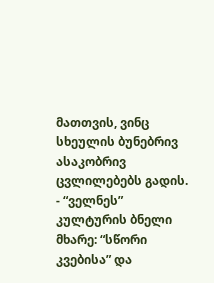მათთვის, ვინც სხეულის ბუნებრივ ასაკობრივ ცვლილებებს გადის.
- “ველნეს” კულტურის ბნელი მხარე: “სწორი კვებისა” და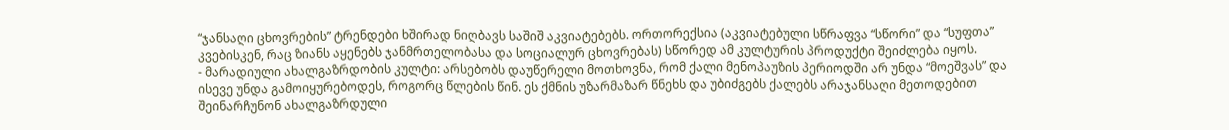“ჯანსაღი ცხოვრების” ტრენდები ხშირად ნიღბავს საშიშ აკვიატებებს. ორთორექსია (აკვიატებული სწრაფვა “სწორი” და “სუფთა” კვებისკენ, რაც ზიანს აყენებს ჯანმრთელობასა და სოციალურ ცხოვრებას) სწორედ ამ კულტურის პროდუქტი შეიძლება იყოს.
- მარადიული ახალგაზრდობის კულტი: არსებობს დაუწერელი მოთხოვნა, რომ ქალი მენოპაუზის პერიოდში არ უნდა “მოეშვას” და ისევე უნდა გამოიყურებოდეს, როგორც წლების წინ. ეს ქმნის უზარმაზარ წნეხს და უბიძგებს ქალებს არაჯანსაღი მეთოდებით შეინარჩუნონ ახალგაზრდული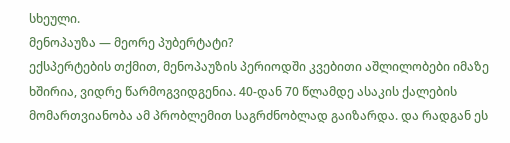სხეული.
მენოპაუზა — მეორე პუბერტატი?
ექსპერტების თქმით, მენოპაუზის პერიოდში კვებითი აშლილობები იმაზე ხშირია, ვიდრე წარმოგვიდგენია. 40-დან 70 წლამდე ასაკის ქალების მომართვიანობა ამ პრობლემით საგრძნობლად გაიზარდა. და რადგან ეს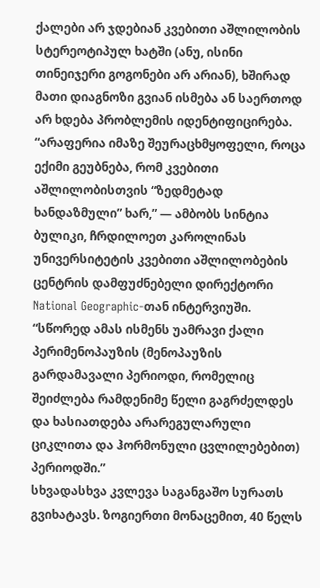ქალები არ ჯდებიან კვებითი აშლილობის სტერეოტიპულ ხატში (ანუ, ისინი თინეიჯერი გოგონები არ არიან), ხშირად მათი დიაგნოზი გვიან ისმება ან საერთოდ არ ხდება პრობლემის იდენტიფიცირება.
“არაფერია იმაზე შეურაცხმყოფელი, როცა ექიმი გეუბნება, რომ კვებითი აშლილობისთვის “ზედმეტად ხანდაზმული” ხარ,” — ამბობს სინტია ბულიკი, ჩრდილოეთ კაროლინას უნივერსიტეტის კვებითი აშლილობების ცენტრის დამფუძნებელი დირექტორი National Geographic-თან ინტერვიუში. “სწორედ ამას ისმენს უამრავი ქალი პერიმენოპაუზის (მენოპაუზის გარდამავალი პერიოდი, რომელიც შეიძლება რამდენიმე წელი გაგრძელდეს და ხასიათდება არარეგულარული ციკლითა და ჰორმონული ცვლილებებით) პერიოდში.”
სხვადასხვა კვლევა საგანგაშო სურათს გვიხატავს. ზოგიერთი მონაცემით, 40 წელს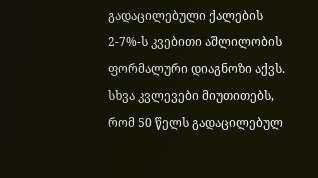გადაცილებული ქალების 2-7%-ს კვებითი აშლილობის ფორმალური დიაგნოზი აქვს. სხვა კვლევები მიუთითებს, რომ 50 წელს გადაცილებულ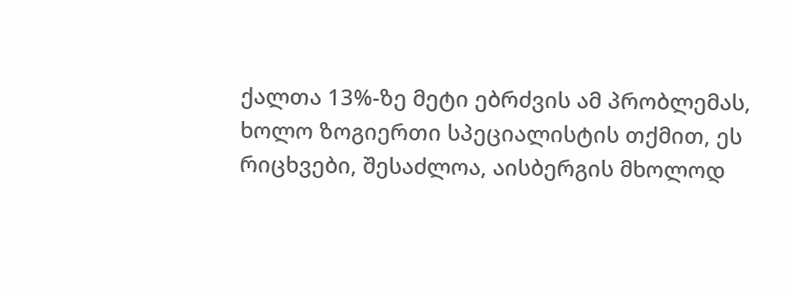ქალთა 13%-ზე მეტი ებრძვის ამ პრობლემას, ხოლო ზოგიერთი სპეციალისტის თქმით, ეს რიცხვები, შესაძლოა, აისბერგის მხოლოდ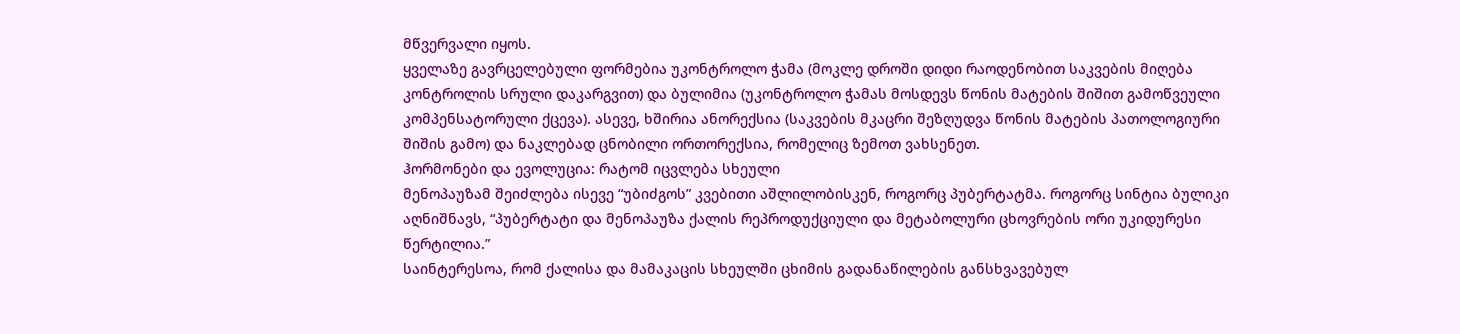მწვერვალი იყოს.
ყველაზე გავრცელებული ფორმებია უკონტროლო ჭამა (მოკლე დროში დიდი რაოდენობით საკვების მიღება კონტროლის სრული დაკარგვით) და ბულიმია (უკონტროლო ჭამას მოსდევს წონის მატების შიშით გამოწვეული კომპენსატორული ქცევა). ასევე, ხშირია ანორექსია (საკვების მკაცრი შეზღუდვა წონის მატების პათოლოგიური შიშის გამო) და ნაკლებად ცნობილი ორთორექსია, რომელიც ზემოთ ვახსენეთ.
ჰორმონები და ევოლუცია: რატომ იცვლება სხეული
მენოპაუზამ შეიძლება ისევე “უბიძგოს” კვებითი აშლილობისკენ, როგორც პუბერტატმა. როგორც სინტია ბულიკი აღნიშნავს, “პუბერტატი და მენოპაუზა ქალის რეპროდუქციული და მეტაბოლური ცხოვრების ორი უკიდურესი წერტილია.”
საინტერესოა, რომ ქალისა და მამაკაცის სხეულში ცხიმის გადანაწილების განსხვავებულ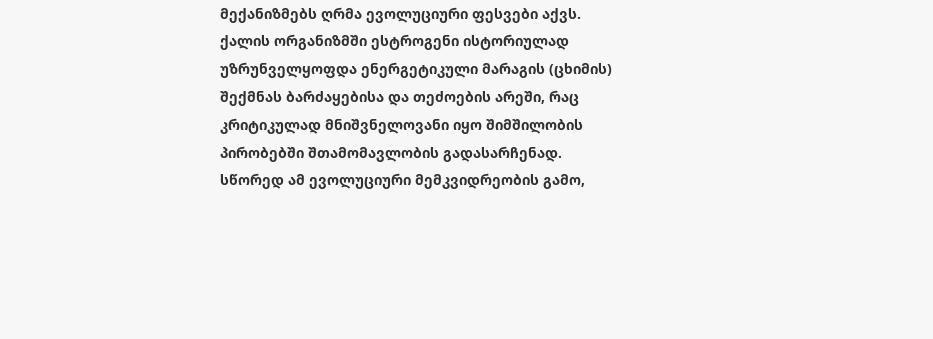მექანიზმებს ღრმა ევოლუციური ფესვები აქვს. ქალის ორგანიზმში ესტროგენი ისტორიულად უზრუნველყოფდა ენერგეტიკული მარაგის (ცხიმის) შექმნას ბარძაყებისა და თეძოების არეში, რაც კრიტიკულად მნიშვნელოვანი იყო შიმშილობის პირობებში შთამომავლობის გადასარჩენად. სწორედ ამ ევოლუციური მემკვიდრეობის გამო,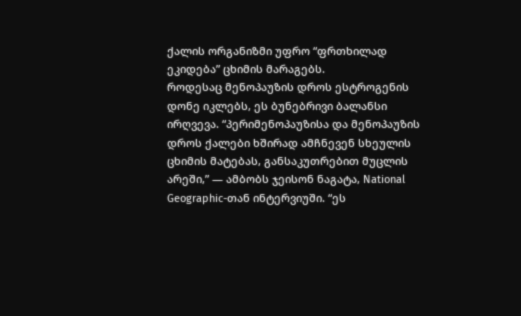ქალის ორგანიზმი უფრო “ფრთხილად ეკიდება” ცხიმის მარაგებს.
როდესაც მენოპაუზის დროს ესტროგენის დონე იკლებს, ეს ბუნებრივი ბალანსი ირღვევა. “პერიმენოპაუზისა და მენოპაუზის დროს ქალები ხშირად ამჩნევენ სხეულის ცხიმის მატებას, განსაკუთრებით მუცლის არეში,” — ამბობს ჯეისონ ნაგატა, National Geographic-თან ინტერვიუში. “ეს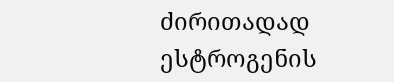ძირითადად ესტროგენის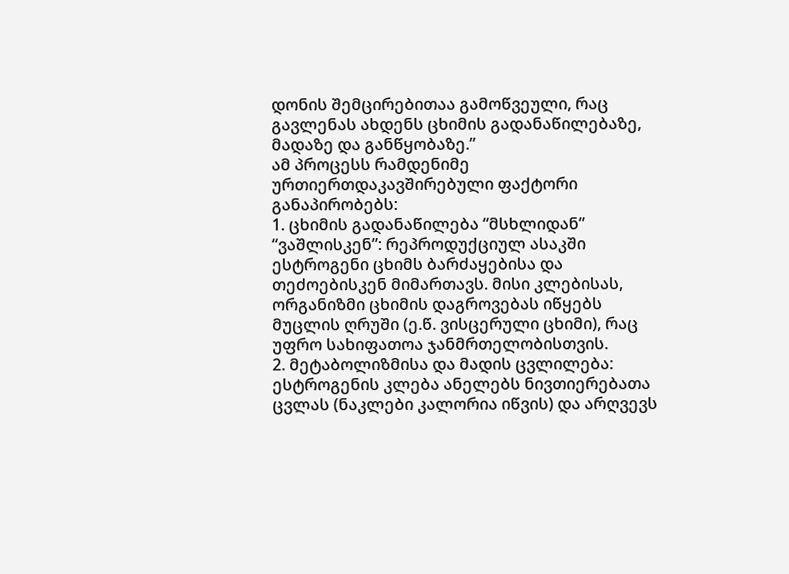დონის შემცირებითაა გამოწვეული, რაც გავლენას ახდენს ცხიმის გადანაწილებაზე, მადაზე და განწყობაზე.”
ამ პროცესს რამდენიმე ურთიერთდაკავშირებული ფაქტორი განაპირობებს:
1. ცხიმის გადანაწილება “მსხლიდან” “ვაშლისკენ”: რეპროდუქციულ ასაკში ესტროგენი ცხიმს ბარძაყებისა და თეძოებისკენ მიმართავს. მისი კლებისას, ორგანიზმი ცხიმის დაგროვებას იწყებს მუცლის ღრუში (ე.წ. ვისცერული ცხიმი), რაც უფრო სახიფათოა ჯანმრთელობისთვის.
2. მეტაბოლიზმისა და მადის ცვლილება: ესტროგენის კლება ანელებს ნივთიერებათა ცვლას (ნაკლები კალორია იწვის) და არღვევს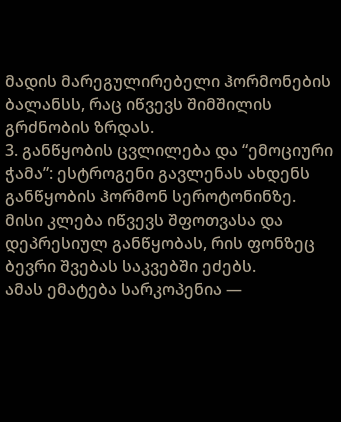მადის მარეგულირებელი ჰორმონების ბალანსს, რაც იწვევს შიმშილის გრძნობის ზრდას.
3. განწყობის ცვლილება და “ემოციური ჭამა”: ესტროგენი გავლენას ახდენს განწყობის ჰორმონ სეროტონინზე. მისი კლება იწვევს შფოთვასა და დეპრესიულ განწყობას, რის ფონზეც ბევრი შვებას საკვებში ეძებს.
ამას ემატება სარკოპენია —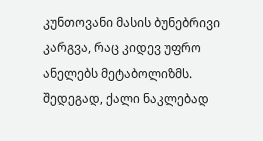კუნთოვანი მასის ბუნებრივი კარგვა, რაც კიდევ უფრო ანელებს მეტაბოლიზმს. შედეგად, ქალი ნაკლებად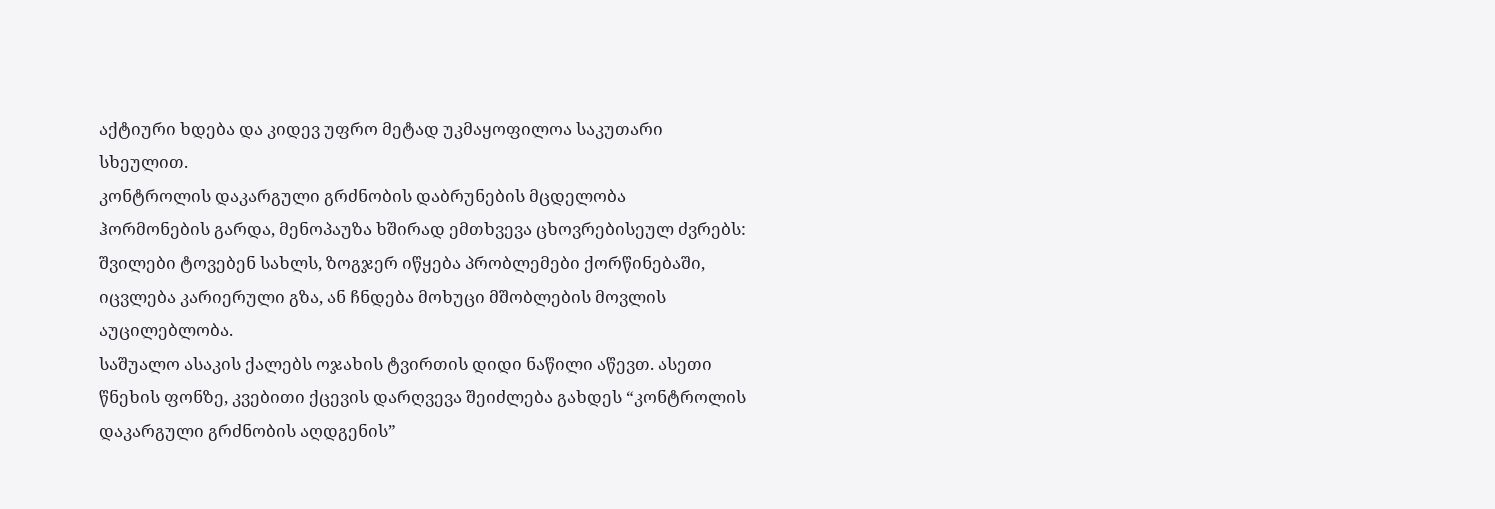აქტიური ხდება და კიდევ უფრო მეტად უკმაყოფილოა საკუთარი სხეულით.
კონტროლის დაკარგული გრძნობის დაბრუნების მცდელობა
ჰორმონების გარდა, მენოპაუზა ხშირად ემთხვევა ცხოვრებისეულ ძვრებს: შვილები ტოვებენ სახლს, ზოგჯერ იწყება პრობლემები ქორწინებაში, იცვლება კარიერული გზა, ან ჩნდება მოხუცი მშობლების მოვლის აუცილებლობა.
საშუალო ასაკის ქალებს ოჯახის ტვირთის დიდი ნაწილი აწევთ. ასეთი წნეხის ფონზე, კვებითი ქცევის დარღვევა შეიძლება გახდეს “კონტროლის დაკარგული გრძნობის აღდგენის”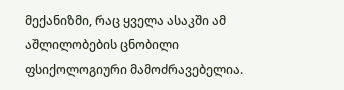მექანიზმი, რაც ყველა ასაკში ამ აშლილობების ცნობილი ფსიქოლოგიური მამოძრავებელია.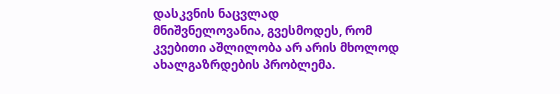დასკვნის ნაცვლად
მნიშვნელოვანია, გვესმოდეს, რომ კვებითი აშლილობა არ არის მხოლოდ ახალგაზრდების პრობლემა.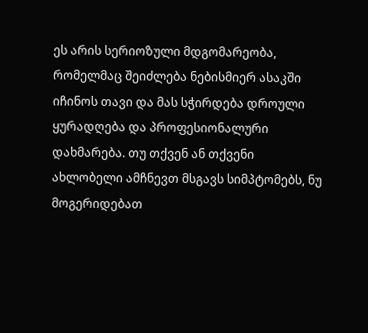ეს არის სერიოზული მდგომარეობა, რომელმაც შეიძლება ნებისმიერ ასაკში იჩინოს თავი და მას სჭირდება დროული ყურადღება და პროფესიონალური დახმარება. თუ თქვენ ან თქვენი ახლობელი ამჩნევთ მსგავს სიმპტომებს, ნუ მოგერიდებათ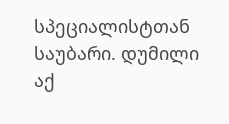სპეციალისტთან საუბარი. დუმილი აქ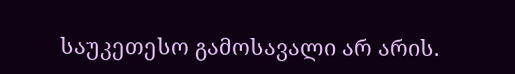საუკეთესო გამოსავალი არ არის.